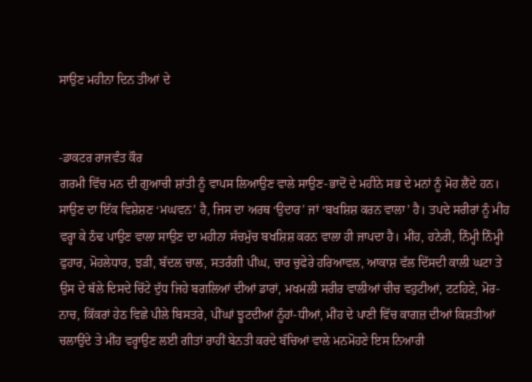ਸਾਉਣ ਮਹੀਨਾ ਦਿਨ ਤੀਆਂ ਦੇ


-ਡਾਕਟਰ ਰਾਜਵੰਤ ਕੌਰ
ਗਰਮੀ ਵਿੱਚ ਮਨ ਦੀ ਗੁਆਚੀ ਸ਼ਾਂਤੀ ਨੂੰ ਵਾਪਸ ਲਿਆਉਣ ਵਾਲੇ ਸਾਉਣ-ਭਾਦੋਂ ਦੇ ਮਹੀਨੇ ਸਭ ਦੇ ਮਨਾਂ ਨੂੰ ਮੋਹ ਲੈਂਦੇ ਹਨ। ਸਾਉਣ ਦਾ ਇੱਕ ਵਿਸ਼ੇਸ਼ਣ ‘ਮਘਵਨ’ ਹੈ, ਜਿਸ ਦਾ ਅਰਥ ‘ਉਦਾਰ’ ਜਾਂ ‘ਬਖਸ਼ਿਸ਼ ਕਰਨ ਵਾਲਾ’ ਹੈ। ਤਪਦੇ ਸਰੀਰਾਂ ਨੂੰ ਮੀਂਹ ਵਰ੍ਹਾ ਕੇ ਠੰਢ ਪਾਉਣ ਵਾਲਾ ਸਾਉਣ ਦਾ ਮਹੀਨਾ ਸੱਚਮੁੱਚ ਬਖਸ਼ਿਸ਼ ਕਰਨ ਵਾਲਾ ਹੀ ਜਾਪਦਾ ਹੈ। ਮੀਂਹ, ਹਨੇਰੀ, ਨਿੰਮ੍ਹੀ ਨਿੰਮ੍ਹੀ ਫੁਹਾਰ, ਮੋਹਲੇਧਾਰ, ਝੜੀ, ਬੱਦਲ ਚਾਲ, ਸਤਰੰਗੀ ਪੀਂਘ, ਚਾਰ ਚੁਫੇਰੇ ਹਰਿਆਵਲ, ਆਕਾਸ਼ ਵੱਲ ਦਿੱਸਦੀ ਕਾਲੀ ਘਟਾ ਤੇ ਉਸ ਦੇ ਥੱਲੇ ਦਿਸਦੇ ਚਿੱਟੇ ਦੁੱਧ ਜਿਹੇ ਬਗਲਿਆਂ ਦੀਆਂ ਡਾਰਾਂ, ਮਖਮਲੀ ਸਰੀਰ ਵਾਲੀਆਂ ਚੀਚ ਵਹੁਟੀਆਂ, ਟਟਹਿਣੇ, ਮੋਰ-ਨਾਚ, ਕਿੱਕਰਾਂ ਹੇਠ ਵਿਛੇ ਪੀਲੇ ਬਿਸਤਰੇ, ਪੀਂਘਾਂ ਝੂਟਦੀਆਂ ਨੂੰਹਾਂ-ਧੀਆਂ, ਮੀਂਹ ਦੇ ਪਾਣੀ ਵਿੱਚ ਕਾਗਜ਼ ਦੀਆਂ ਕਿਸ਼ਤੀਆਂ ਚਲਾਉਂਦੇ ਤੇ ਮੀਂਹ ਵਰ੍ਹਾਉਣ ਲਈ ਗੀਤਾਂ ਰਾਹੀਂ ਬੇਨਤੀ ਕਰਦੇ ਬੱਚਿਆਂ ਵਾਲੇ ਮਨਮੋਹਣੇ ਇਸ ਨਿਆਰੀ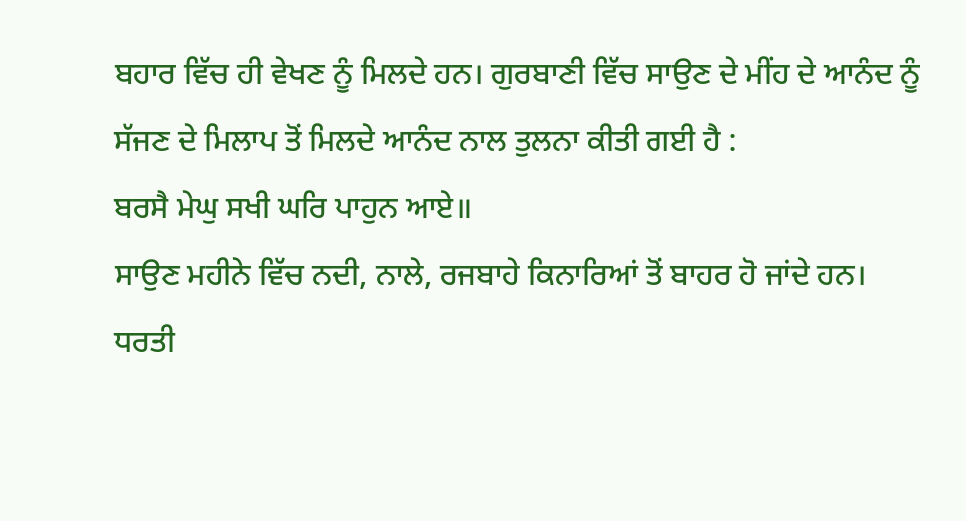ਬਹਾਰ ਵਿੱਚ ਹੀ ਵੇਖਣ ਨੂੰ ਮਿਲਦੇ ਹਨ। ਗੁਰਬਾਣੀ ਵਿੱਚ ਸਾਉਣ ਦੇ ਮੀਂਹ ਦੇ ਆਨੰਦ ਨੂੰ ਸੱਜਣ ਦੇ ਮਿਲਾਪ ਤੋਂ ਮਿਲਦੇ ਆਨੰਦ ਨਾਲ ਤੁਲਨਾ ਕੀਤੀ ਗਈ ਹੈ :
ਬਰਸੈ ਮੇਘੁ ਸਖੀ ਘਰਿ ਪਾਹੁਨ ਆਏ॥
ਸਾਉਣ ਮਹੀਨੇ ਵਿੱਚ ਨਦੀ, ਨਾਲੇ, ਰਜਬਾਹੇ ਕਿਨਾਰਿਆਂ ਤੋਂ ਬਾਹਰ ਹੋ ਜਾਂਦੇ ਹਨ। ਧਰਤੀ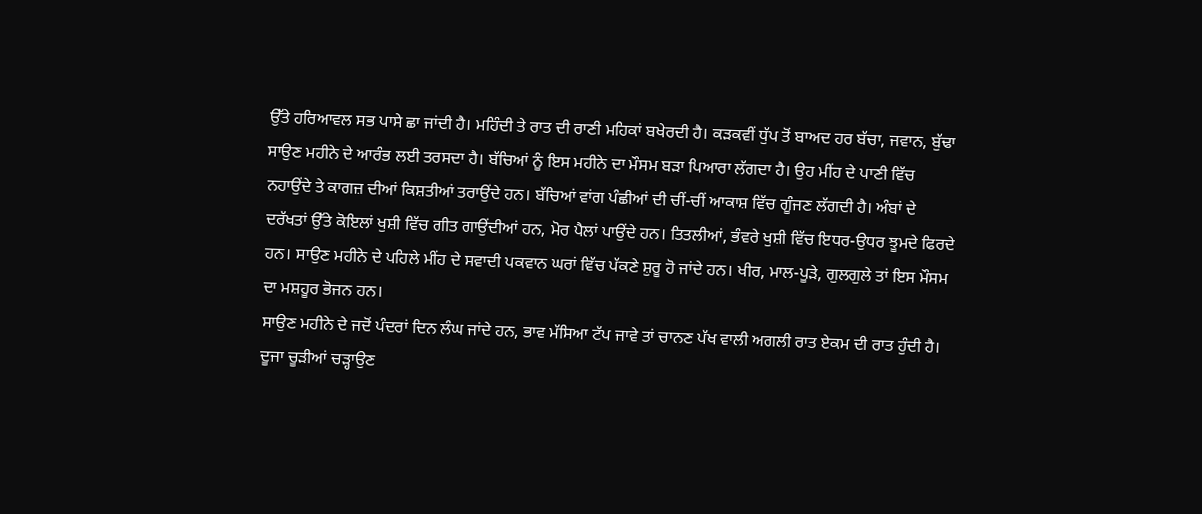ਉੱਤੇ ਹਰਿਆਵਲ ਸਭ ਪਾਸੇ ਛਾ ਜਾਂਦੀ ਹੈ। ਮਹਿੰਦੀ ਤੇ ਰਾਤ ਦੀ ਰਾਣੀ ਮਹਿਕਾਂ ਬਖੇਰਦੀ ਹੈ। ਕੜਕਵੀਂ ਧੁੱਪ ਤੋਂ ਬਾਅਦ ਹਰ ਬੱਚਾ, ਜਵਾਨ, ਬੁੱਢਾ ਸਾਉਣ ਮਹੀਨੇ ਦੇ ਆਰੰਭ ਲਈ ਤਰਸਦਾ ਹੈ। ਬੱਚਿਆਂ ਨੂੰ ਇਸ ਮਹੀਨੇ ਦਾ ਮੌਸਮ ਬੜਾ ਪਿਆਰਾ ਲੱਗਦਾ ਹੈ। ਉਹ ਮੀਂਹ ਦੇ ਪਾਣੀ ਵਿੱਚ ਨਹਾਉਂਦੇ ਤੇ ਕਾਗਜ਼ ਦੀਆਂ ਕਿਸ਼ਤੀਆਂ ਤਰਾਉਂਦੇ ਹਨ। ਬੱਚਿਆਂ ਵਾਂਗ ਪੰਛੀਆਂ ਦੀ ਚੀਂ-ਚੀਂ ਆਕਾਸ਼ ਵਿੱਚ ਗੂੰਜਣ ਲੱਗਦੀ ਹੈ। ਅੰਬਾਂ ਦੇ ਦਰੱਖਤਾਂ ਉੱਤੇ ਕੋਇਲਾਂ ਖੁਸ਼ੀ ਵਿੱਚ ਗੀਤ ਗਾਉਂਦੀਆਂ ਹਨ, ਮੋਰ ਪੈਲਾਂ ਪਾਉਂਦੇ ਹਨ। ਤਿਤਲੀਆਂ, ਭੰਵਰੇ ਖੁਸ਼ੀ ਵਿੱਚ ਇਧਰ-ਉਧਰ ਝੂਮਦੇ ਫਿਰਦੇ ਹਨ। ਸਾਉਣ ਮਹੀਨੇ ਦੇ ਪਹਿਲੇ ਮੀਂਹ ਦੇ ਸਵਾਦੀ ਪਕਵਾਨ ਘਰਾਂ ਵਿੱਚ ਪੱਕਣੇ ਸ਼ੁਰੂ ਹੋ ਜਾਂਦੇ ਹਨ। ਖੀਰ, ਮਾਲ-ਪੂੜੇ, ਗੁਲਗੁਲੇ ਤਾਂ ਇਸ ਮੌਸਮ ਦਾ ਮਸ਼ਹੂਰ ਭੋਜਨ ਹਨ।
ਸਾਉਣ ਮਹੀਨੇ ਦੇ ਜਦੋਂ ਪੰਦਰਾਂ ਦਿਨ ਲੰਘ ਜਾਂਦੇ ਹਨ, ਭਾਵ ਮੱਸਿਆ ਟੱਪ ਜਾਵੇ ਤਾਂ ਚਾਨਣ ਪੱਖ ਵਾਲੀ ਅਗਲੀ ਰਾਤ ਏਕਮ ਦੀ ਰਾਤ ਹੁੰਦੀ ਹੈ। ਦੂਜਾ ਚੂੜੀਆਂ ਚੜ੍ਹਾਉਣ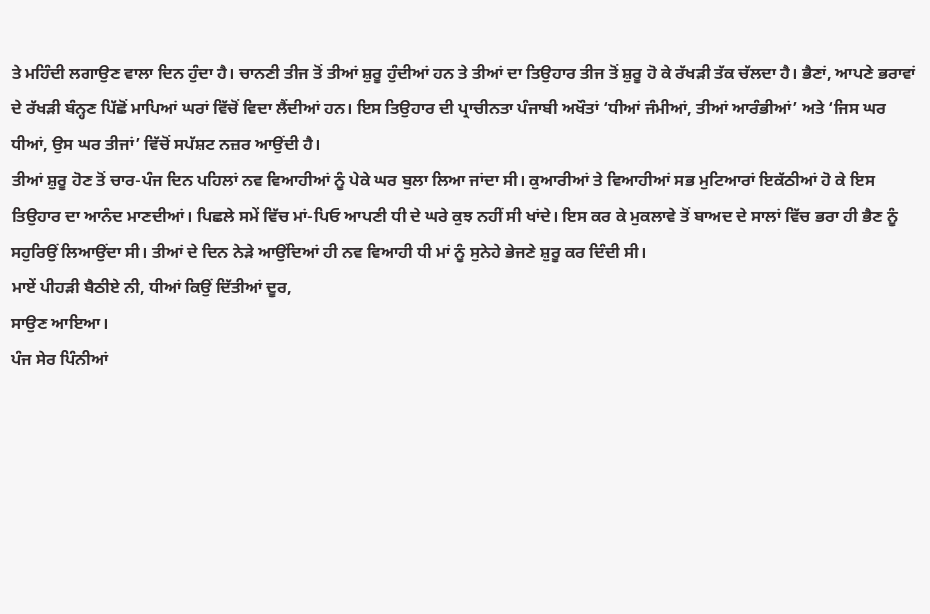ਤੇ ਮਹਿੰਦੀ ਲਗਾਉਣ ਵਾਲਾ ਦਿਨ ਹੁੰਦਾ ਹੈ। ਚਾਨਣੀ ਤੀਜ ਤੋਂ ਤੀਆਂ ਸ਼ੁਰੂ ਹੁੰਦੀਆਂ ਹਨ ਤੇ ਤੀਆਂ ਦਾ ਤਿਉਹਾਰ ਤੀਜ ਤੋਂ ਸ਼ੁਰੂ ਹੋ ਕੇ ਰੱਖੜੀ ਤੱਕ ਚੱਲਦਾ ਹੈ। ਭੈਣਾਂ, ਆਪਣੇ ਭਰਾਵਾਂ ਦੇ ਰੱਖੜੀ ਬੰਨ੍ਹਣ ਪਿੱਛੋਂ ਮਾਪਿਆਂ ਘਰਾਂ ਵਿੱਚੋਂ ਵਿਦਾ ਲੈਂਦੀਆਂ ਹਨ। ਇਸ ਤਿਉਹਾਰ ਦੀ ਪ੍ਰਾਚੀਨਤਾ ਪੰਜਾਬੀ ਅਖੌਤਾਂ ‘ਧੀਆਂ ਜੰਮੀਆਂ, ਤੀਆਂ ਆਰੰਭੀਆਂ’ ਅਤੇ ‘ਜਿਸ ਘਰ ਧੀਆਂ, ਉਸ ਘਰ ਤੀਜਾਂ’ ਵਿੱਚੋਂ ਸਪੱਸ਼ਟ ਨਜ਼ਰ ਆਉਂਦੀ ਹੈ।
ਤੀਆਂ ਸ਼ੁਰੂ ਹੋਣ ਤੋਂ ਚਾਰ-ਪੰਜ ਦਿਨ ਪਹਿਲਾਂ ਨਵ ਵਿਆਹੀਆਂ ਨੂੰ ਪੇਕੇ ਘਰ ਬੁਲਾ ਲਿਆ ਜਾਂਦਾ ਸੀ। ਕੁਆਰੀਆਂ ਤੇ ਵਿਆਹੀਆਂ ਸਭ ਮੁਟਿਆਰਾਂ ਇਕੱਠੀਆਂ ਹੋ ਕੇ ਇਸ ਤਿਉਹਾਰ ਦਾ ਆਨੰਦ ਮਾਣਦੀਆਂ। ਪਿਛਲੇ ਸਮੇਂ ਵਿੱਚ ਮਾਂ-ਪਿਓ ਆਪਣੀ ਧੀ ਦੇ ਘਰੇ ਕੁਝ ਨਹੀਂ ਸੀ ਖਾਂਦੇ। ਇਸ ਕਰ ਕੇ ਮੁਕਲਾਵੇ ਤੋਂ ਬਾਅਦ ਦੇ ਸਾਲਾਂ ਵਿੱਚ ਭਰਾ ਹੀ ਭੈਣ ਨੂੰ ਸਹੁਰਿਉਂ ਲਿਆਉਂਦਾ ਸੀ। ਤੀਆਂ ਦੇ ਦਿਨ ਨੇੜੇ ਆਉਂਦਿਆਂ ਹੀ ਨਵ ਵਿਆਹੀ ਧੀ ਮਾਂ ਨੂੰ ਸੁਨੇਹੇ ਭੇਜਣੇ ਸ਼ੁਰੂ ਕਰ ਦਿੰਦੀ ਸੀ।
ਮਾਏਂ ਪੀਹੜੀ ਬੈਠੀਏ ਨੀ, ਧੀਆਂ ਕਿਉਂ ਦਿੱਤੀਆਂ ਦੂਰ,
ਸਾਉਣ ਆਇਆ।
ਪੰਜ ਸੇਰ ਪਿੰਨੀਆਂ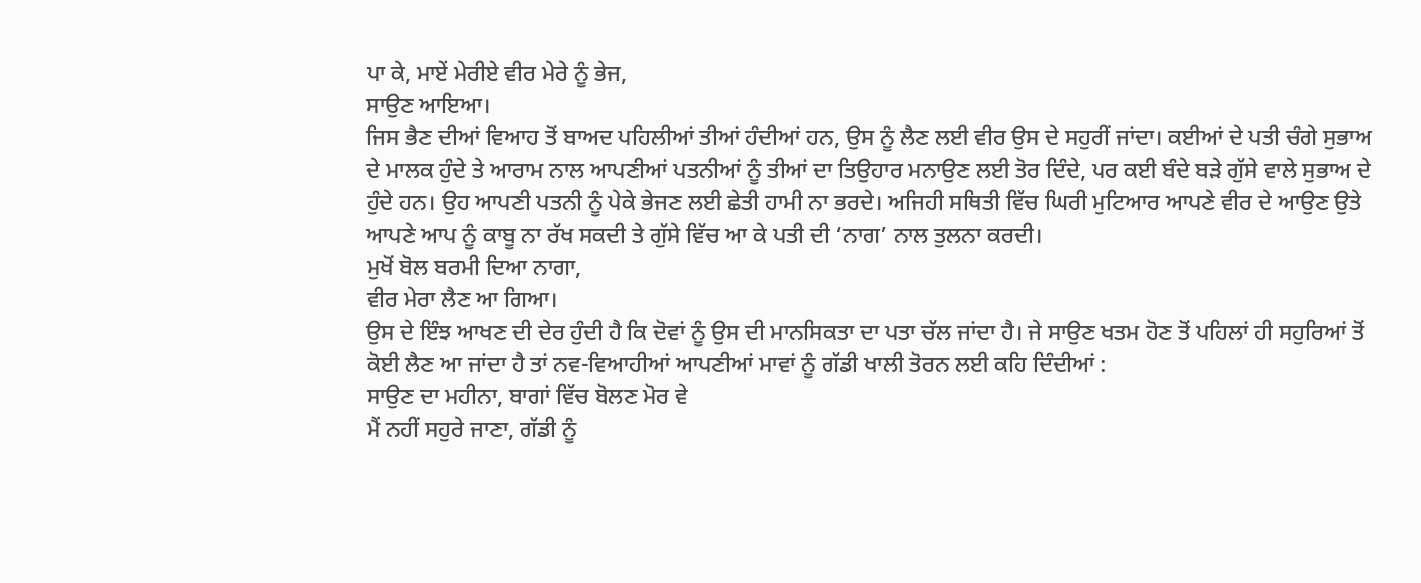ਪਾ ਕੇ, ਮਾਏਂ ਮੇਰੀਏ ਵੀਰ ਮੇਰੇ ਨੂੰ ਭੇਜ,
ਸਾਉਣ ਆਇਆ।
ਜਿਸ ਭੈਣ ਦੀਆਂ ਵਿਆਹ ਤੋਂ ਬਾਅਦ ਪਹਿਲੀਆਂ ਤੀਆਂ ਹੰਦੀਆਂ ਹਨ, ਉਸ ਨੂੰ ਲੈਣ ਲਈ ਵੀਰ ਉਸ ਦੇ ਸਹੁਰੀਂ ਜਾਂਦਾ। ਕਈਆਂ ਦੇ ਪਤੀ ਚੰਗੇ ਸੁਭਾਅ ਦੇ ਮਾਲਕ ਹੁੰਦੇ ਤੇ ਆਰਾਮ ਨਾਲ ਆਪਣੀਆਂ ਪਤਨੀਆਂ ਨੂੰ ਤੀਆਂ ਦਾ ਤਿਉਹਾਰ ਮਨਾਉਣ ਲਈ ਤੋਰ ਦਿੰਦੇ, ਪਰ ਕਈ ਬੰਦੇ ਬੜੇ ਗੁੱਸੇ ਵਾਲੇ ਸੁਭਾਅ ਦੇ ਹੁੰਦੇ ਹਨ। ਉਹ ਆਪਣੀ ਪਤਨੀ ਨੂੰ ਪੇਕੇ ਭੇਜਣ ਲਈ ਛੇਤੀ ਹਾਮੀ ਨਾ ਭਰਦੇ। ਅਜਿਹੀ ਸਥਿਤੀ ਵਿੱਚ ਘਿਰੀ ਮੁਟਿਆਰ ਆਪਣੇ ਵੀਰ ਦੇ ਆਉਣ ਉਤੇ ਆਪਣੇ ਆਪ ਨੂੰ ਕਾਬੂ ਨਾ ਰੱਖ ਸਕਦੀ ਤੇ ਗੁੱਸੇ ਵਿੱਚ ਆ ਕੇ ਪਤੀ ਦੀ ‘ਨਾਗ’ ਨਾਲ ਤੁਲਨਾ ਕਰਦੀ।
ਮੁਖੋਂ ਬੋਲ ਬਰਮੀ ਦਿਆ ਨਾਗਾ,
ਵੀਰ ਮੇਰਾ ਲੈਣ ਆ ਗਿਆ।
ਉਸ ਦੇ ਇੰਝ ਆਖਣ ਦੀ ਦੇਰ ਹੁੰਦੀ ਹੈ ਕਿ ਦੋਵਾਂ ਨੂੰ ਉਸ ਦੀ ਮਾਨਸਿਕਤਾ ਦਾ ਪਤਾ ਚੱਲ ਜਾਂਦਾ ਹੈ। ਜੇ ਸਾਉਣ ਖਤਮ ਹੋਣ ਤੋਂ ਪਹਿਲਾਂ ਹੀ ਸਹੁਰਿਆਂ ਤੋਂ ਕੋਈ ਲੈਣ ਆ ਜਾਂਦਾ ਹੈ ਤਾਂ ਨਵ-ਵਿਆਹੀਆਂ ਆਪਣੀਆਂ ਮਾਵਾਂ ਨੂੰ ਗੱਡੀ ਖਾਲੀ ਤੋਰਨ ਲਈ ਕਹਿ ਦਿੰਦੀਆਂ :
ਸਾਉਣ ਦਾ ਮਹੀਨਾ, ਬਾਗਾਂ ਵਿੱਚ ਬੋਲਣ ਮੋਰ ਵੇ
ਮੈਂ ਨਹੀਂ ਸਹੁਰੇ ਜਾਣਾ, ਗੱਡੀ ਨੂੰ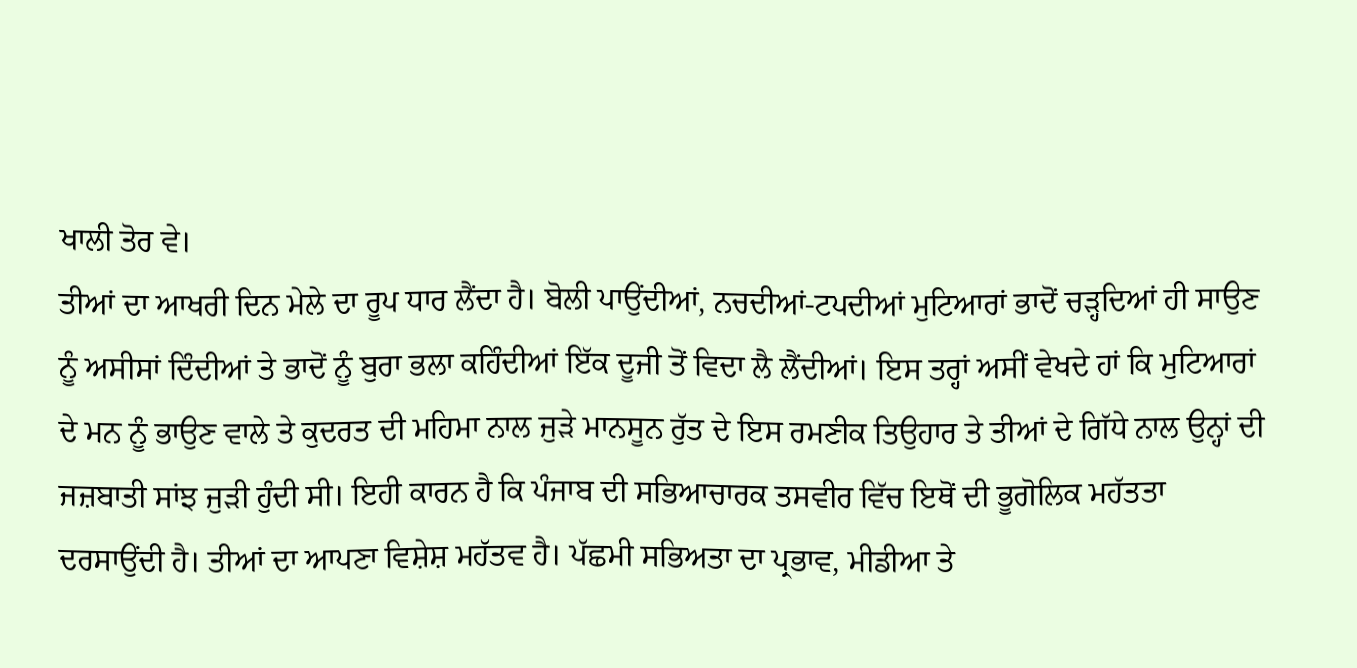ਖਾਲੀ ਤੋਰ ਵੇ।
ਤੀਆਂ ਦਾ ਆਖਰੀ ਦਿਨ ਮੇਲੇ ਦਾ ਰੂਪ ਧਾਰ ਲੈਂਦਾ ਹੈ। ਬੋਲੀ ਪਾਉਂਦੀਆਂ, ਨਚਦੀਆਂ-ਟਪਦੀਆਂ ਮੁਟਿਆਰਾਂ ਭਾਦੋਂ ਚੜ੍ਹਦਿਆਂ ਹੀ ਸਾਉਣ ਨੂੰ ਅਸੀਸਾਂ ਦਿੰਦੀਆਂ ਤੇ ਭਾਦੋਂ ਨੂੰ ਬੁਰਾ ਭਲਾ ਕਹਿੰਦੀਆਂ ਇੱਕ ਦੂਜੀ ਤੋਂ ਵਿਦਾ ਲੈ ਲੈਂਦੀਆਂ। ਇਸ ਤਰ੍ਹਾਂ ਅਸੀਂ ਵੇਖਦੇ ਹਾਂ ਕਿ ਮੁਟਿਆਰਾਂ ਦੇ ਮਨ ਨੂੰ ਭਾਉਣ ਵਾਲੇ ਤੇ ਕੁਦਰਤ ਦੀ ਮਹਿਮਾ ਨਾਲ ਜੁੜੇ ਮਾਨਸੂਨ ਰੁੱਤ ਦੇ ਇਸ ਰਮਣੀਕ ਤਿਉਹਾਰ ਤੇ ਤੀਆਂ ਦੇ ਗਿੱਧੇ ਨਾਲ ਉਨ੍ਹਾਂ ਦੀ ਜਜ਼ਬਾਤੀ ਸਾਂਝ ਜੁੜੀ ਹੁੰਦੀ ਸੀ। ਇਹੀ ਕਾਰਨ ਹੈ ਕਿ ਪੰਜਾਬ ਦੀ ਸਭਿਆਚਾਰਕ ਤਸਵੀਰ ਵਿੱਚ ਇਥੋਂ ਦੀ ਭੂਗੋਲਿਕ ਮਹੱਤਤਾ ਦਰਸਾਉਂਦੀ ਹੈ। ਤੀਆਂ ਦਾ ਆਪਣਾ ਵਿਸ਼ੇਸ਼ ਮਹੱਤਵ ਹੈ। ਪੱਛਮੀ ਸਭਿਅਤਾ ਦਾ ਪ੍ਰਭਾਵ, ਮੀਡੀਆ ਤੇ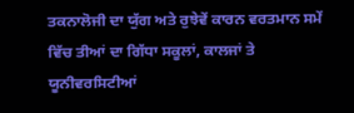ਤਕਨਾਲੋਜੀ ਦਾ ਯੁੱਗ ਅਤੇ ਰੁਝੇਵੇਂ ਕਾਰਨ ਵਰਤਮਾਨ ਸਮੇਂ ਵਿੱਚ ਤੀਆਂ ਦਾ ਗਿੱਧਾ ਸਕੂਲਾਂ, ਕਾਲਜਾਂ ਤੇ ਯੂਨੀਵਰਸਿਟੀਆਂ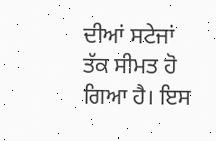ਦੀਆਂ ਸਟੇਜਾਂ ਤੱਕ ਸੀਮਤ ਹੋ ਗਿਆ ਹੈ। ਇਸ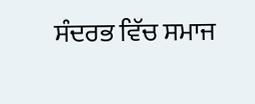ਸੰਦਰਭ ਵਿੱਚ ਸਮਾਜ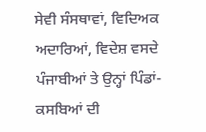ਸੇਵੀ ਸੰਸਥਾਵਾਂ, ਵਿਦਿਅਕ ਅਦਾਰਿਆਂ, ਵਿਦੇਸ਼ ਵਸਦੇ ਪੰਜਾਬੀਆਂ ਤੇ ਉਨ੍ਹਾਂ ਪਿੰਡਾਂ-ਕਸਬਿਆਂ ਦੀ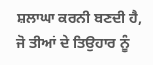ਸ਼ਲਾਘਾ ਕਰਨੀ ਬਣਦੀ ਹੈ, ਜੋ ਤੀਆਂ ਦੇ ਤਿਉਹਾਰ ਨੂੰ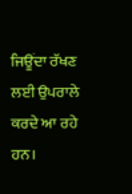ਜਿਊਂਦਾ ਰੱਖਣ ਲਈ ਉਪਰਾਲੇ ਕਰਦੇ ਆ ਰਹੇ ਹਨ।